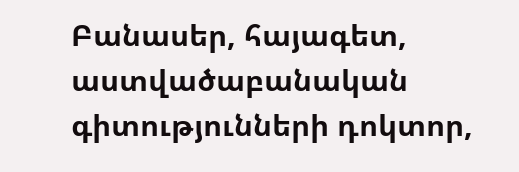Բանասեր, հայագետ, աստվածաբանական գիտությունների դոկտոր,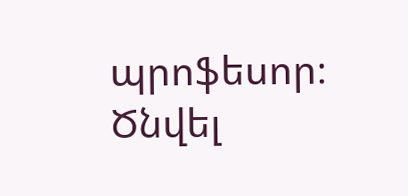պրոֆեսոր։ Ծնվել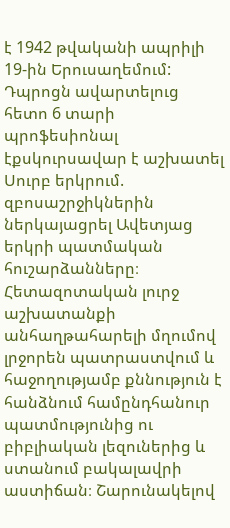է 1942 թվականի ապրիլի 19-ին Երուսաղեմում: Դպրոցն ավարտելուց հետո 6 տարի պրոֆեսիոնալ էքսկուրսավար է աշխատել Սուրբ երկրում. զբոսաշրջիկներին ներկայացրել Ավետյաց երկրի պատմական հուշարձանները։ Հետազոտական լուրջ աշխատանքի անհաղթահարելի մղումով լրջորեն պատրաստվում և հաջողությամբ քննություն է հանձնում համընդհանուր պատմությունից ու բիբլիական լեզուներից և ստանում բակալավրի աստիճան։ Շարունակելով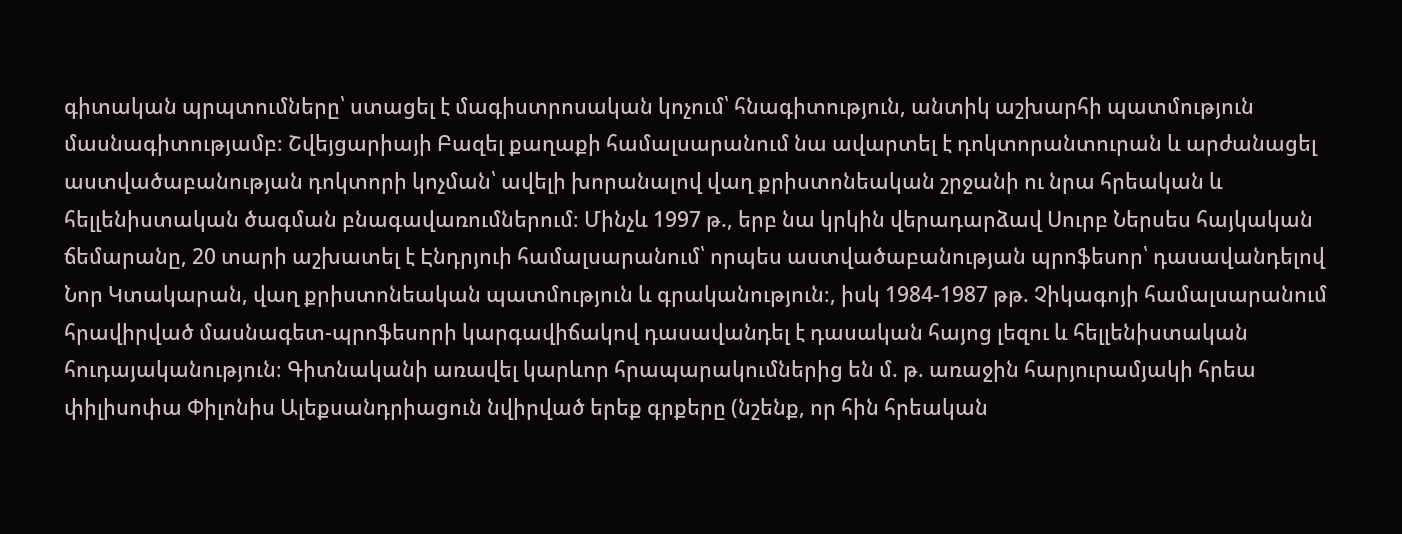գիտական պրպտումները՝ ստացել է մագիստրոսական կոչում՝ հնագիտություն, անտիկ աշխարհի պատմություն մասնագիտությամբ։ Շվեյցարիայի Բազել քաղաքի համալսարանում նա ավարտել է դոկտորանտուրան և արժանացել աստվածաբանության դոկտորի կոչման՝ ավելի խորանալով վաղ քրիստոնեական շրջանի ու նրա հրեական և հելլենիստական ծագման բնագավառումներում։ Մինչև 1997 թ., երբ նա կրկին վերադարձավ Սուրբ Ներսես հայկական ճեմարանը, 20 տարի աշխատել է Էնդրյուի համալսարանում՝ որպես աստվածաբանության պրոֆեսոր՝ դասավանդելով Նոր Կտակարան, վաղ քրիստոնեական պատմություն և գրականություն։, իսկ 1984-1987 թթ. Չիկագոյի համալսարանում հրավիրված մասնագետ-պրոֆեսորի կարգավիճակով դասավանդել է դասական հայոց լեզու և հելլենիստական հուդայականություն։ Գիտնականի առավել կարևոր հրապարակումներից են մ. թ. առաջին հարյուրամյակի հրեա փիլիսոփա Փիլոնիս Ալեքսանդրիացուն նվիրված երեք գրքերը (նշենք, որ հին հրեական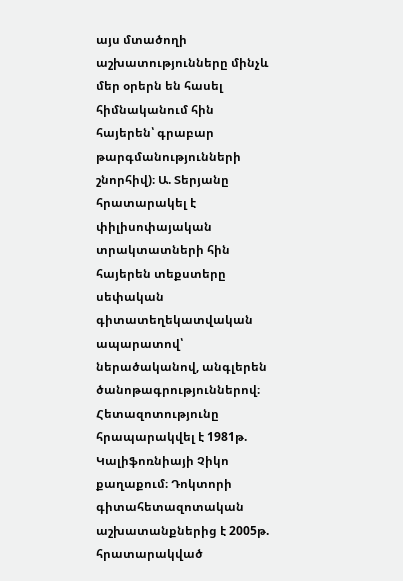այս մտածողի աշխատությունները մինչև մեր օրերն են հասել հիմնականում հին հայերեն՝ գրաբար թարգմանությունների շնորհիվ)։ Ա. Տերյանը հրատարակել է փիլիսոփայական տրակտատների հին հայերեն տեքստերը սեփական գիտատեղեկատվական ապարատով՝ ներածականով, անգլերեն ծանոթագրություններով։ Հետազոտությունը հրապարակվել է 1981թ. Կալիֆոռնիայի Չիկո քաղաքում։ Դոկտորի գիտահետազոտական աշխատանքներից է 2005թ. հրատարակված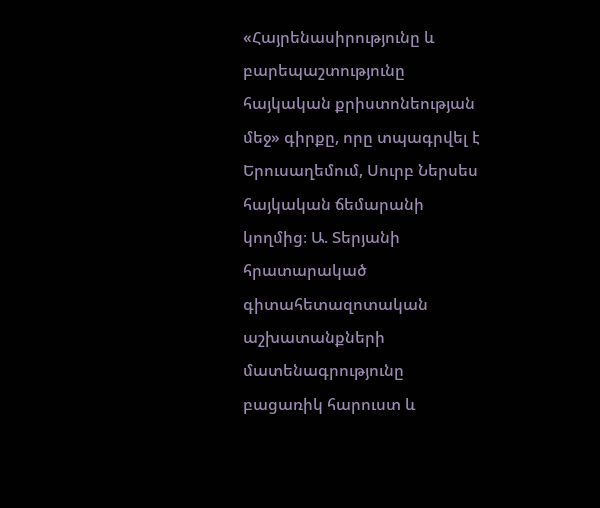«Հայրենասիրությունը և բարեպաշտությունը հայկական քրիստոնեության մեջ» գիրքը, որը տպագրվել է Երուսաղեմում, Սուրբ Ներսես հայկական ճեմարանի կողմից։ Ա. Տերյանի հրատարակած գիտահետազոտական աշխատանքների մատենագրությունը բացառիկ հարուստ և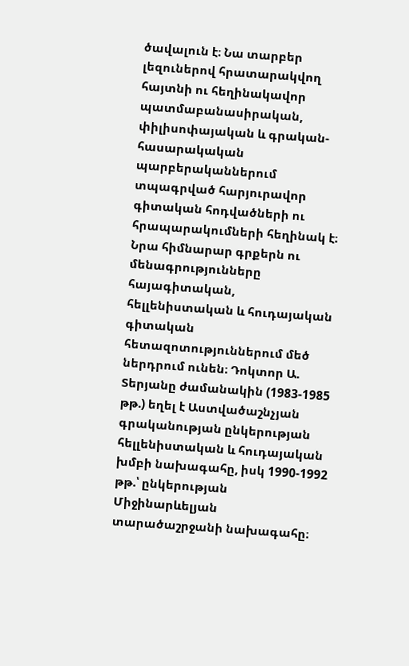ծավալուն է։ Նա տարբեր լեզուներով հրատարակվող հայտնի ու հեղինակավոր պատմաբանասիրական, փիլիսոփայական և գրական-հասարակական պարբերականներում տպագրված հարյուրավոր գիտական հոդվածների ու հրապարակումների հեղինակ է։ Նրա հիմնարար գրքերն ու մենագրությունները հայագիտական, հելլենիստական և հուդայական գիտական հետազոտություններում մեծ ներդրում ունեն։ Դոկտոր Ա. Տերյանը ժամանակին (1983-1985 թթ.) եղել է Աստվածաշնչյան գրականության ընկերության հելլենիստական և հուդայական խմբի նախագահը, իսկ 1990-1992 թթ.՝ ընկերության Միջինարևելյան տարածաշրջանի նախագահը։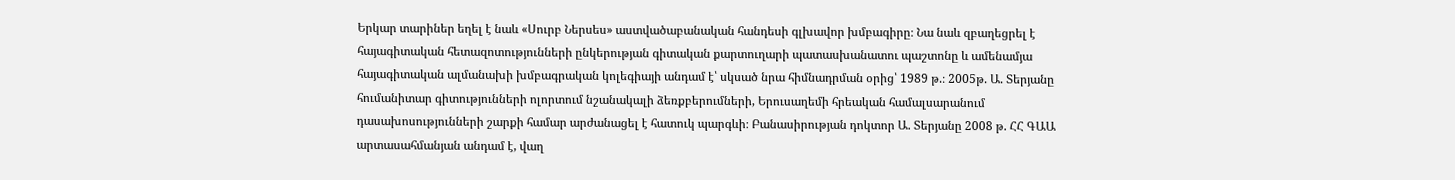Երկար տարիներ եղել է նաև «Սուրբ Ներսես» աստվածաբանական հանդեսի գլխավոր խմբագիրը։ Նա նաև զբաղեցրել է հայագիտական հետազոտությունների ընկերության գիտական քարտուղարի պատասխանատու պաշտոնը և ամենամյա հայագիտական ալմանախի խմբագրական կոլեգիայի անդամ է՝ սկսած նրա հիմնադրման օրից՝ 1989 թ.։ 2005թ. Ա. Տերյանը հումանիտար գիտությունների ոլորտում նշանակալի ձեռքբերումների, Երուսաղեմի հրեական համալսարանում դասախոսությունների շարքի համար արժանացել է հատուկ պարգևի։ Բանասիրության դոկտոր Ա. Տերյանը 2008 թ. ՀՀ ԳԱԱ արտասահմանյան անդամ է, վաղ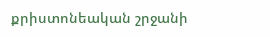քրիստոնեական շրջանի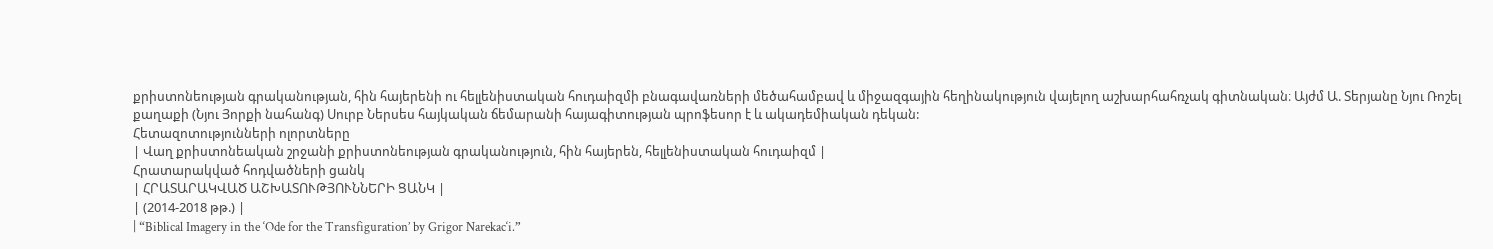քրիստոնեության գրականության, հին հայերենի ու հելլենիստական հուդաիզմի բնագավառների մեծահամբավ և միջազգային հեղինակություն վայելող աշխարհահռչակ գիտնական։ Այժմ Ա. Տերյանը Նյու Ռոշել քաղաքի (Նյու Յորքի նահանգ) Սուրբ Ներսես հայկական ճեմարանի հայագիտության պրոֆեսոր է և ակադեմիական դեկան:
Հետազոտությունների ոլորտները
| Վաղ քրիստոնեական շրջանի քրիստոնեության գրականություն, հին հայերեն, հելլենիստական հուդաիզմ |
Հրատարակված հոդվածների ցանկ
| ՀՐԱՏԱՐԱԿՎԱԾ ԱՇԽԱՏՈՒԹՅՈՒՆՆԵՐԻ ՑԱՆԿ |
| (2014-2018 թթ.) |
| “Biblical Imagery in the ‘Ode for the Transfiguration’ by Grigor Narekac‘i.”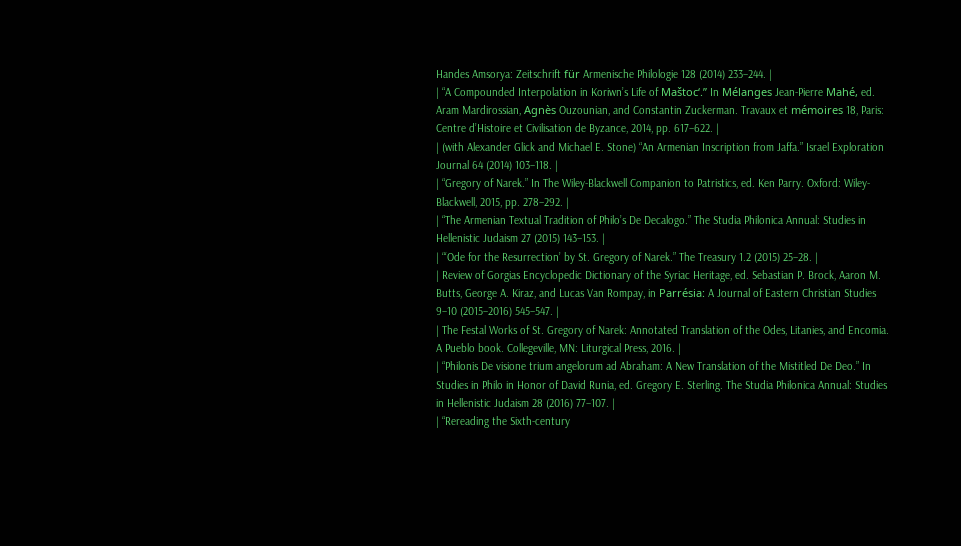Handes Amsorya: Zeitschrift für Armenische Philologie 128 (2014) 233–244. |
| “A Compounded Interpolation in Koriwn’s Life of Maštoc‘.” In Mélanges Jean-Pierre Mahé, ed. Aram Mardirossian, Agnès Ouzounian, and Constantin Zuckerman. Travaux et mémoires 18, Paris: Centre d’Histoire et Civilisation de Byzance, 2014, pp. 617–622. |
| (with Alexander Glick and Michael E. Stone) “An Armenian Inscription from Jaffa.” Israel Exploration Journal 64 (2014) 103–118. |
| “Gregory of Narek.” In The Wiley-Blackwell Companion to Patristics, ed. Ken Parry. Oxford: Wiley-Blackwell, 2015, pp. 278–292. |
| “The Armenian Textual Tradition of Philo’s De Decalogo.” The Studia Philonica Annual: Studies in Hellenistic Judaism 27 (2015) 143–153. |
| “‘Ode for the Resurrection’ by St. Gregory of Narek.” The Treasury 1.2 (2015) 25–28. |
| Review of Gorgias Encyclopedic Dictionary of the Syriac Heritage, ed. Sebastian P. Brock, Aaron M. Butts, George A. Kiraz, and Lucas Van Rompay, in Parrésia: A Journal of Eastern Christian Studies 9–10 (2015–2016) 545–547. |
| The Festal Works of St. Gregory of Narek: Annotated Translation of the Odes, Litanies, and Encomia. A Pueblo book. Collegeville, MN: Liturgical Press, 2016. |
| “Philonis De visione trium angelorum ad Abraham: A New Translation of the Mistitled De Deo.” In Studies in Philo in Honor of David Runia, ed. Gregory E. Sterling. The Studia Philonica Annual: Studies in Hellenistic Judaism 28 (2016) 77–107. |
| “Rereading the Sixth-century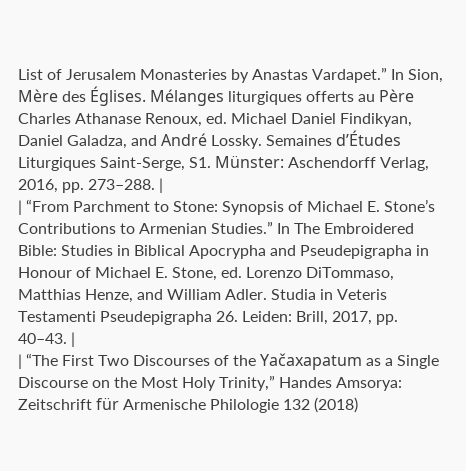List of Jerusalem Monasteries by Anastas Vardapet.” In Sion, Mère des Églises. Mélanges liturgiques offerts au Père Charles Athanase Renoux, ed. Michael Daniel Findikyan, Daniel Galadza, and André Lossky. Semaines d’Études Liturgiques Saint-Serge, S1. Münster: Aschendorff Verlag, 2016, pp. 273–288. |
| “From Parchment to Stone: Synopsis of Michael E. Stone’s Contributions to Armenian Studies.” In The Embroidered Bible: Studies in Biblical Apocrypha and Pseudepigrapha in Honour of Michael E. Stone, ed. Lorenzo DiTommaso, Matthias Henze, and William Adler. Studia in Veteris Testamenti Pseudepigrapha 26. Leiden: Brill, 2017, pp. 40–43. |
| “The First Two Discourses of the Yačaxapatum as a Single Discourse on the Most Holy Trinity,” Handes Amsorya: Zeitschrift für Armenische Philologie 132 (2018)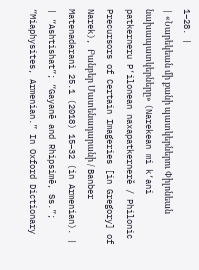1–28. |
| «Նարեկեան մի քանի պատկերներու Փիլոնեան նախապատկերները» (Narekean mi k‘ani patkerneru P‘ilonean naxapatkernerĕ / Philonic Precursors of Certain Imageries [in Gregory] of Narek), Բանբեր Մատենադարանի / Banber Matenadarani 25.1 (2018) 15–32 (in Armenian). |
| “Ashtishat”; “Gayanē and Rhipsimē, Ss.”; “Miaphysites, Armenian.” In Oxford Dictionary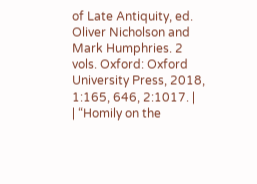of Late Antiquity, ed. Oliver Nicholson and Mark Humphries. 2 vols. Oxford: Oxford University Press, 2018, 1:165, 646, 2:1017. |
| “Homily on the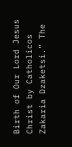Birth of Our Lord Jesus Christ by Catholicos Zakaria Dzaketsi.” The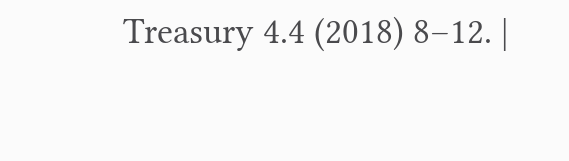Treasury 4.4 (2018) 8–12. |